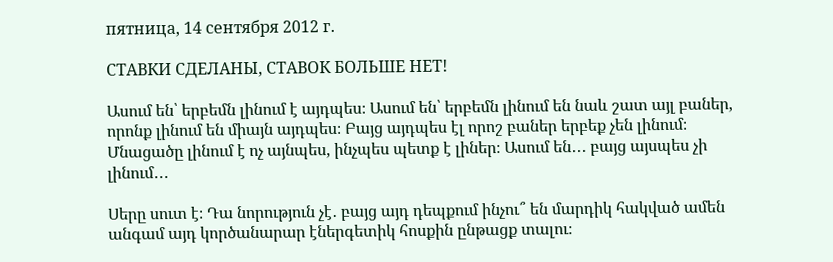пятница, 14 сентября 2012 г.

СТАВКИ СДЕЛАНЫ, СТАВОК БОЛЬШЕ НЕТ!

Ասում են՝ երբեմն լինում է այդպես։ Ասում են՝ երբեմն լինում են նաև շատ այլ բաներ, որոնք լինում են միայն այդպես։ Բայց այդպես էլ որոշ բաներ երբեք չեն լինում։ Մնացածը լինում է ոչ այնպես, ինչպես պետք է լիներ։ Ասում են․․․ բայց այսպես չի լինում․․․

Սերը սուտ է։ Դա նորություն չէ․ բայց այդ դեպքում ինչու՞ են մարդիկ հակված ամեն անգամ այդ կործանարար էներգետիկ հոսքին ընթացք տալու։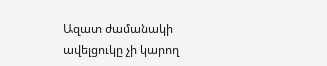Ազատ ժամանակի ավելցուկը չի կարող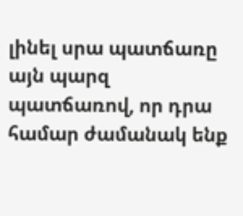լինել սրա պատճառը այն պարզ պատճառով, որ դրա համար ժամանակ ենք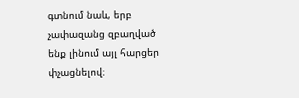գտնում նաև, երբ չափազանց զբաղված ենք լինում այլ հարցեր փչացնելով։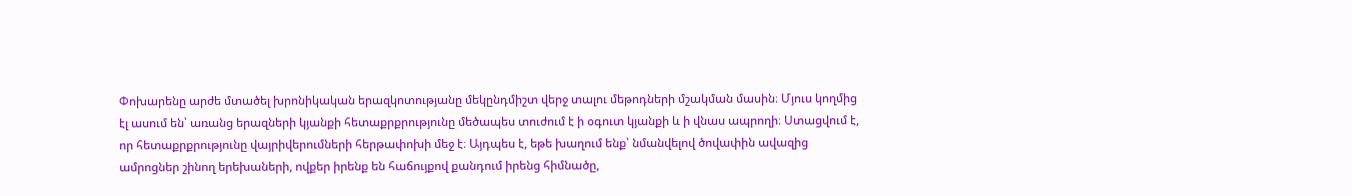Փոխարենը արժե մտածել խրոնիկական երազկոտությանը մեկընդմիշտ վերջ տալու մեթոդների մշակման մասին։ Մյուս կողմից էլ ասում են՝ առանց երազների կյանքի հետաքրքրությունը մեծապես տուժում է ի օգուտ կյանքի և ի վնաս ապրողի։ Ստացվում է, որ հետաքրքրությունը վայրիվերումների հերթափոխի մեջ է։ Այդպես է, եթե խաղում ենք՝ նմանվելով ծովափին ավազից ամրոցներ շինող երեխաների, ովքեր իրենք են հաճույքով քանդում իրենց հիմնածը,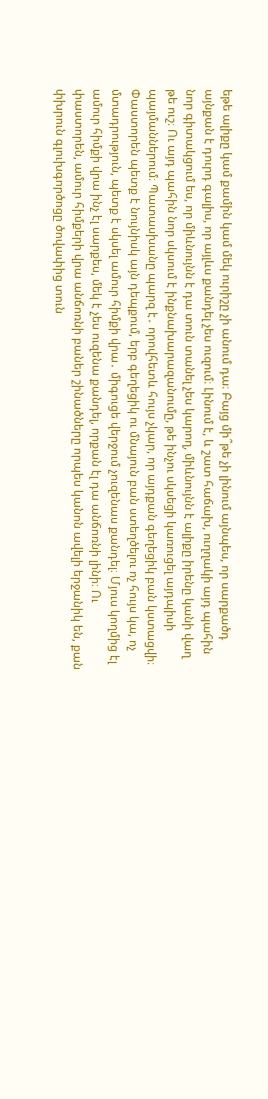եթե ալիքը կամ քամին կամ մեկ ուրիշը չի անում դա։ Բայց մի՞թե չի լինում այնպես, որ սարքածդ այնքան է դուրդ գալիս, որ այլևս քանդել չես ուզում։ Լինում է, և շատ հաճախ, ուղղակի այդ պահին նոր գիտակցում ես, որ միևնույնն է դա տուն տանել չես կարող, միևնույնն է ալիքը իրենը կանի վաղ թե ուշ։ Ու այդ պահին նոր սկսում է ինքնախարազանումը, թե ինչու սկսեցի կառուցել այդպիսի պայմաններում։ Պատասխանը պարզ է․ որովհետև հույս չկար, որ այդքան գեղեցիկ բան կստացվի։ Փաստորեն պետք է նույնիսկ այն դեպքում, երբ գեղեցիկ ու մնայուն բան ստեղծելու ոչ հույս կա, ոչ մտադրություն, պետք է սկսել ամուր հիմքի վրա․ միգուցե վերջում չուզենաս քանդել։ Մյուս կողմից էլ ամուր հիմքի վրա ինչ էլ սարքես, մեկ է չես ուզենա քանդել, որքան էլ դա անճոռնի լինի։ Ու փաստորեն, ամուր հիմքերի վրա անճոռնի բաներ շինածները որպես կանոն ավելի երջանիկ են, քան փխրուն գլուխգործոցը ծովափից տուն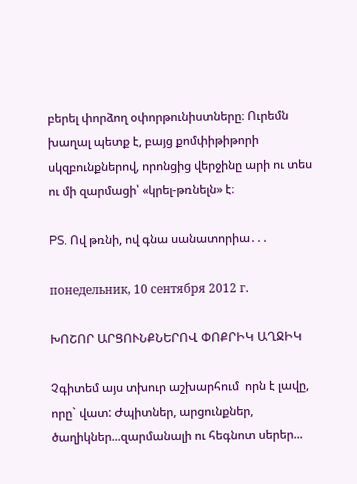բերել փորձող օփորթունիստները։ Ուրեմն խաղալ պետք է, բայց քոմփիթիթորի սկզբունքներով, որոնցից վերջինը արի ու տես ու մի զարմացի՝ «կրել-թռնելն» է։

PS. Ով թռնի, ով գնա սանատորիա․․․

понедельник, 10 сентября 2012 г.

ԽՈՇՈՐ ԱՐՑՈՒՆՔՆԵՐՈՎ ՓՈՔՐԻԿ ԱՂՋԻԿ

Չգիտեմ այս տխուր աշխարհում  որն է լավը, որը` վատ: Ժպիտներ, արցունքներ, ծաղիկներ...զարմանալի ու հեգնոտ սերեր...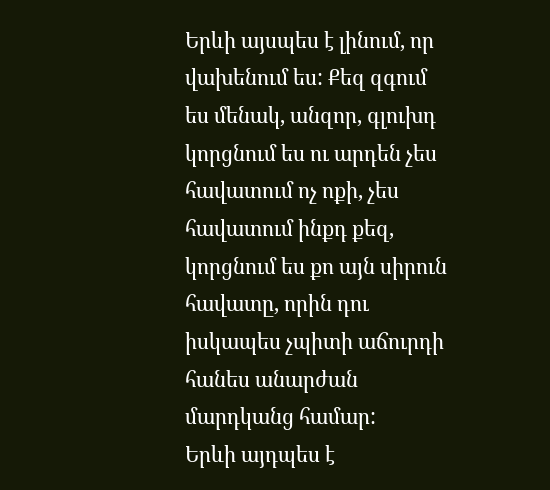Երևի այսպես է լինում, որ վախենում ես: Քեզ զգում ես մենակ, անզոր, գլուխդ կորցնում ես ու արդեն չես հավատում ոչ ոքի, չես հավատում ինքդ քեզ, կորցնում ես քո այն սիրուն հավատը, որին դու իսկապես չպիտի աճուրդի հանես անարժան մարդկանց համար:
Երևի այդպես է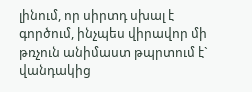լինում, որ սիրտդ սխալ է գործում, ինչպես վիրավոր մի թռչուն անիմաստ թպրտում է` վանդակից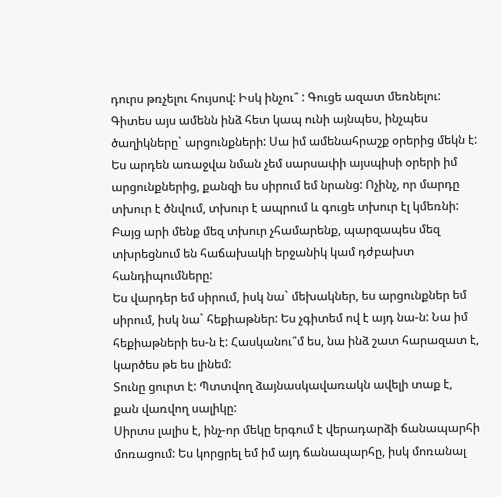դուրս թռչելու հույսով: Իսկ ինչու՞ : Գուցե ազատ մեռնելու:
Գիտես այս ամենն ինձ հետ կապ ունի այնպես, ինչպես ծաղիկները` արցունքների: Սա իմ ամենահրաշք օրերից մեկն է: Ես արդեն առաջվա նման չեմ սարսափի այսպիսի օրերի իմ արցունքներից, քանզի ես սիրում եմ նրանց: Ոչինչ, որ մարդը տխուր է ծնվում, տխուր է ապրում և գուցե տխուր էլ կմեռնի:
Բայց արի մենք մեզ տխուր չհամարենք, պարզապես մեզ տխրեցնում են հաճախակի երջանիկ կամ դժբախտ հանդիպումները:
Ես վարդեր եմ սիրում, իսկ նա` մեխակներ, ես արցունքներ եմ սիրում, իսկ նա` հեքիաթներ: Ես չգիտեմ ով է այդ նա-ն: Նա իմ հեքիաթների ես-ն է: Հասկանու՞մ ես, նա ինձ շատ հարազատ է, կարծես թե ես լինեմ:
Տունը ցուրտ է: Պտտվող ձայնասկավառակն ավելի տաք է, քան վառվող սալիկը:
Սիրտս լալիս է, ինչ-որ մեկը երգում է վերադարձի ճանապարհի մոռացում: Ես կորցրել եմ իմ այդ ճանապարհը, իսկ մոռանալ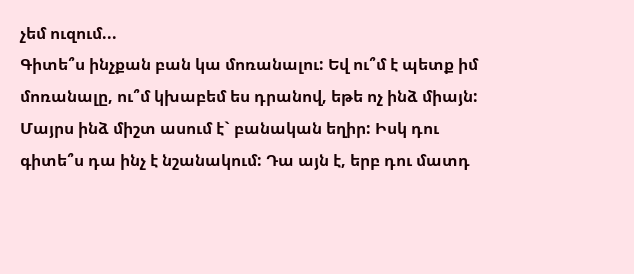չեմ ուզում...
Գիտե՞ս ինչքան բան կա մոռանալու: Եվ ու՞մ է պետք իմ մոռանալը, ու՞մ կխաբեմ ես դրանով, եթե ոչ ինձ միայն:
Մայրս ինձ միշտ ասում է` բանական եղիր: Իսկ դու գիտե՞ս դա ինչ է նշանակում: Դա այն է, երբ դու մատդ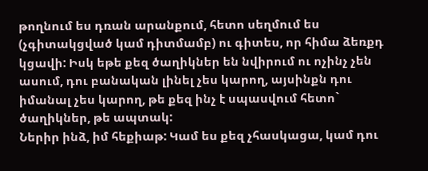թողնում ես դռան արանքում, հետո սեղմում ես (չգիտակցված կամ դիտմամբ) ու գիտես, որ հիմա ձեռքդ կցավի: Իսկ եթե քեզ ծաղիկներ են նվիրում ու ոչինչ չեն ասում, դու բանական լինել չես կարող, այսինքն դու իմանալ չես կարող, թե քեզ ինչ է սպասվում հետո` ծաղիկներ, թե ապտակ:
Ներիր ինձ, իմ հեքիաթ: Կամ ես քեզ չհասկացա, կամ դու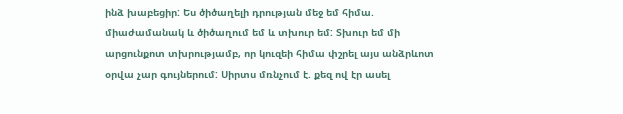ինձ խաբեցիր: Ես ծիծաղելի դրության մեջ եմ հիմա. միաժամանակ և ծիծաղում եմ և տխուր եմ: Տխուր եմ մի արցունքոտ տխրությամբ, որ կուզեի հիմա փշրել այս անձրևոտ օրվա չար գույներում: Սիրտս մռնչում է. քեզ ով էր ասել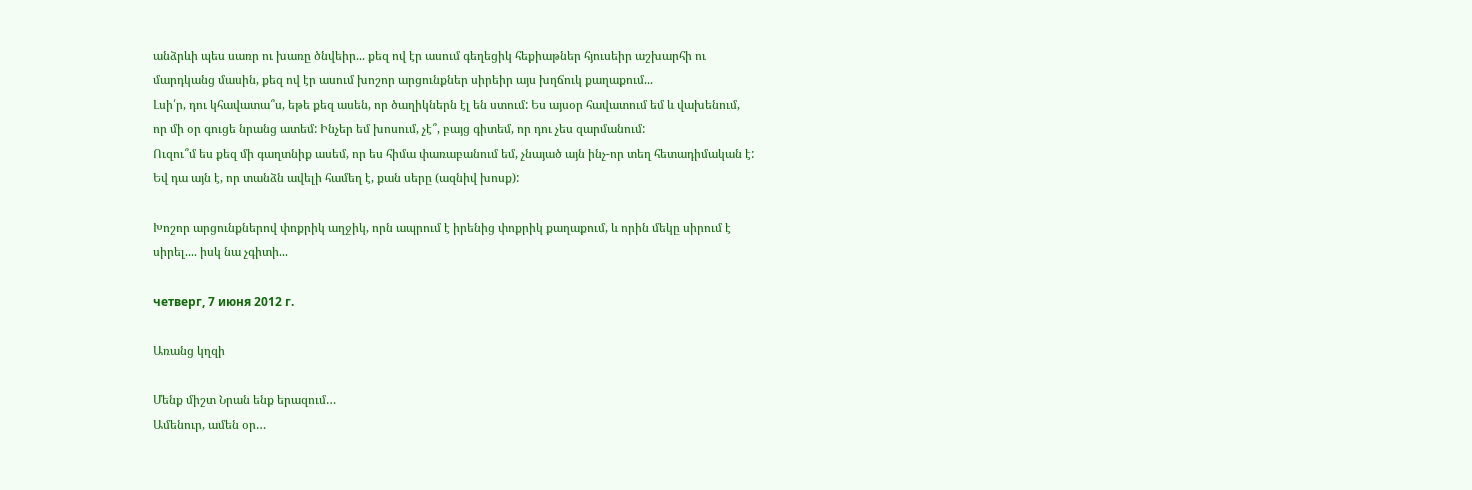անձրևի պես սառր ու խառը ծնվեիր... քեզ ով էր ասում գեղեցիկ հեքիաթներ հյուսեիր աշխարհի ու մարդկանց մասին, քեզ ով էր ասում խոշոր արցունքներ սիրեիր այս խղճուկ քաղաքում...
Լսի՛ր, դու կհավատա՞ս, եթե քեզ ասեն, որ ծաղիկներն էլ են ստում: Ես այսօր հավատում եմ և վախենում, որ մի օր գուցե նրանց ատեմ: Ինչեր եմ խոսում, չէ՞, բայց գիտեմ, որ դու չես զարմանում:
Ուզու՞մ ես քեզ մի գաղտնիք ասեմ, որ ես հիմա փառաբանում եմ, չնայած այն ինչ-որ տեղ հետադիմական է: Եվ դա այն է, որ տանձն ավելի համեղ է, քան սերը (ազնիվ խոսք):

Խոշոր արցունքներով փոքրիկ աղջիկ, որն ապրում է իրենից փոքրիկ քաղաքում, և որին մեկը սիրում է սիրել.... իսկ նա չգիտի...

четверг, 7 июня 2012 г.

Առանց կղզի

Մենք միշտ Նրան ենք երազում…
Ամենուր, ամեն օր…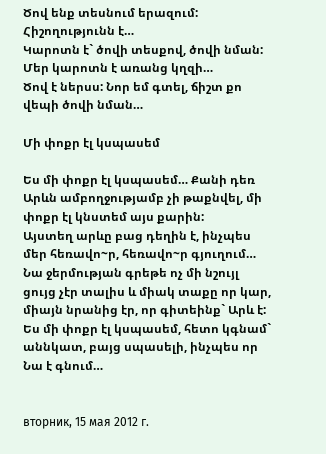Ծով ենք տեսնում երազում:
Հիշողությունն է…
Կարոտն է` ծովի տեսքով, ծովի նման:
Մեր կարոտն է առանց կղզի…
Ծով է ներսս: Նոր եմ գտել, ճիշտ քո վեպի ծովի նման…

Մի փոքր էլ կսպասեմ

Ես մի փոքր էլ կսպասեմ… Քանի դեռ Արևն ամբողջությամբ չի թաքնվել, մի փոքր էլ կնստեմ այս քարին:
Այստեղ արևը բաց դեղին է, ինչպես մեր հեռավո~ր, հեռավո~ր գյուղում… Նա ջերմության գրեթե ոչ մի նշույլ ցույց չէր տալիս և միակ տաքը որ կար, միայն նրանից էր, որ գիտեինք` Արև է:
Ես մի փոքր էլ կսպասեմ, հետո կգնամ` աննկատ, բայց սպասելի, ինչպես որ Նա է գնում…


вторник, 15 мая 2012 г.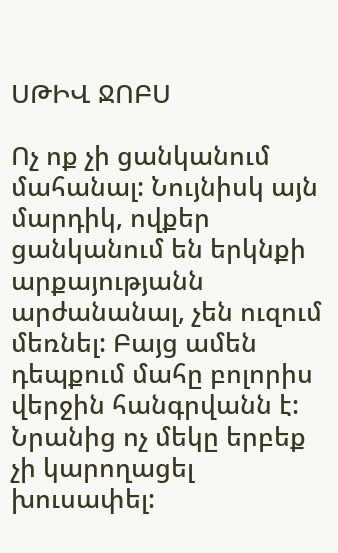ՍԹԻՎ ՋՈԲՍ

Ոչ ոք չի ցանկանում մահանալ: Նույնիսկ այն մարդիկ, ովքեր ցանկանում են երկնքի արքայությանն արժանանալ, չեն ուզում մեռնել: Բայց ամեն դեպքում մահը բոլորիս վերջին հանգրվանն է: Նրանից ոչ մեկը երբեք չի կարողացել խուսափել: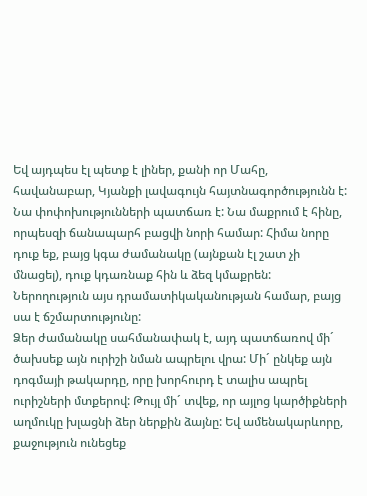Եվ այդպես էլ պետք է լիներ, քանի որ Մահը, հավանաբար, Կյանքի լավագույն հայտնագործությունն է: Նա փոփոխությունների պատճառ է: Նա մաքրում է հինը, որպեսզի ճանապարհ բացվի նորի համար: Հիմա նորը դուք եք, բայց կգա ժամանակը (այնքան էլ շատ չի մնացել), դուք կդառնաք հին և ձեզ կմաքրեն: Ներողություն այս դրամատիկականության համար, բայց սա է ճշմարտությունը:
Ձեր ժամանակը սահմանափակ է, այդ պատճառով մի´ ծախսեք այն ուրիշի նման ապրելու վրա: Մի´ ընկեք այն դոգմայի թակարդը, որը խորհուրդ է տալիս ապրել ուրիշների մտքերով: Թույլ մի´ տվեք, որ այլոց կարծիքների աղմուկը խլացնի ձեր ներքին ձայնը: Եվ ամենակարևորը, քաջություն ունեցեք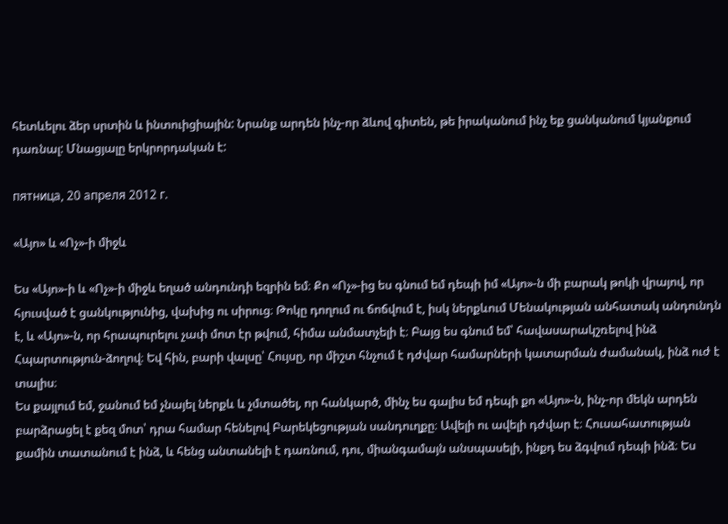հետևելու ձեր սրտին և ինտուիցիային: Նրանք արդեն ինչ-որ ձևով գիտեն, թե իրականում ինչ եք ցանկանում կյանքում դառնալ: Մնացյալը երկրորդական է:

пятница, 20 апреля 2012 г.

«Այո» և «Ոչ»-ի միջև

Ես «Այո»-ի և «Ոչ»-ի միջև եղած անդունդի եզրին եմ։ Քո «Ոչ»-ից ես գնում եմ դեպի իմ «Այո»-ն մի բարակ թոկի վրայով, որ հյուսված է ցանկությունից, վախից ու սիրուց։ Թոկը դողում ու ճոճվում է, իսկ ներքևում Մենակության անհատակ անդունդն է, և «Այո»-ն, որ հրապուրելու չափ մոտ էր թվում, հիմա անմատչելի է։ Բայց ես գնում եմ՝ հավասարակշռելով ինձ Հպարտություն-ձողով։ Եվ հին, բարի վալսը՝ Հույսը, որ միշտ հնչում է դժվար համարների կատարման ժամանակ, ինձ ուժ է տալիս։
Ես քայլում եմ, ջանում եմ չնայել ներքև և չմտածել, որ հանկարծ, մինչ ես գալիս եմ դեպի քո «Այո»-ն, ինչ-որ մեկն արդեն բարձրացել է քեզ մոտ՝ դրա համար հենելով Բարեկեցության սանդուղքը։ Ավելի ու ավելի դժվար է։ Հուսահատության քամին տատանում է ինձ, և հենց անտանելի է դառնում, դու, միանգամայն անսպասելի, ինքդ ես ձգվում դեպի ինձ։ Ես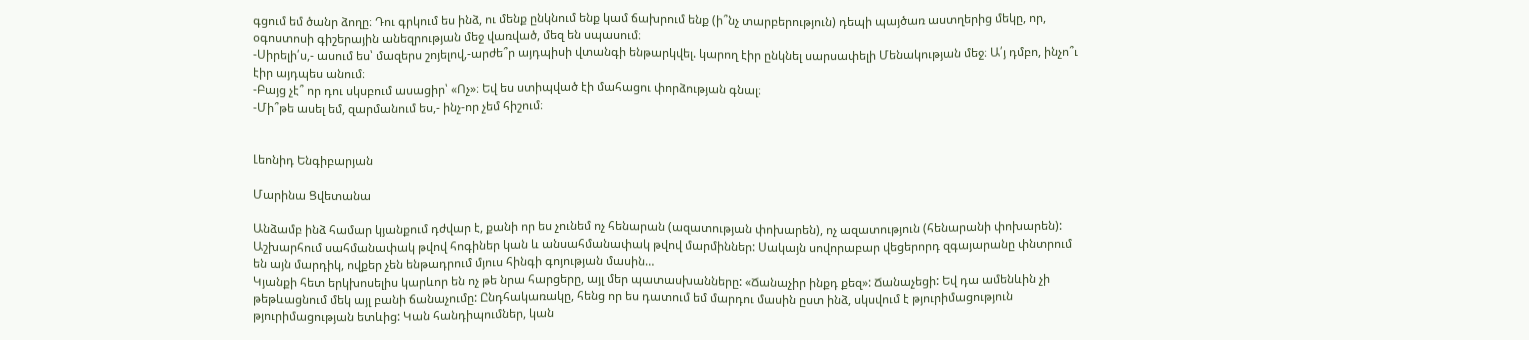գցում եմ ծանր ձողը։ Դու գրկում ես ինձ, ու մենք ընկնում ենք կամ ճախրում ենք (ի՞նչ տարբերություն) դեպի պայծառ աստղերից մեկը, որ, օգոստոսի գիշերային անեզրության մեջ վառված, մեզ են սպասում։
-Սիրելի՛ս,- ասում ես՝ մազերս շոյելով,-արժե՞ր այդպիսի վտանգի ենթարկվել. կարող էիր ընկնել սարսափելի Մենակության մեջ։ Ա՛յ դմբո, ինչո՞ւ էիր այդպես անում։
-Բայց չէ՞ որ դու սկսբում ասացիր՝ «Ոչ»։ Եվ ես ստիպված էի մահացու փորձության գնալ։
-Մի՞թե ասել եմ, զարմանում ես,- ինչ-որ չեմ հիշում։


Լեոնիդ Ենգիբարյան

Մարինա Ցվետանա

Անձամբ ինձ համար կյանքում դժվար է, քանի որ ես չունեմ ոչ հենարան (ազատության փոխարեն), ոչ ազատություն (հենարանի փոխարեն): Աշխարհում սահմանափակ թվով հոգիներ կան և անսահմանափակ թվով մարմիններ: Սակայն սովորաբար վեցերորդ զգայարանը փնտրում են այն մարդիկ, ովքեր չեն ենթադրում մյուս հինգի գոյության մասին…
Կյանքի հետ երկխոսելիս կարևոր են ոչ թե նրա հարցերը, այլ մեր պատասխանները: «Ճանաչիր ինքդ քեզ»: Ճանաչեցի: Եվ դա ամենևին չի թեթևացնում մեկ այլ բանի ճանաչումը: Ընդհակառակը, հենց որ ես դատում եմ մարդու մասին ըստ ինձ, սկսվում է թյուրիմացություն թյուրիմացության ետևից: Կան հանդիպումներ, կան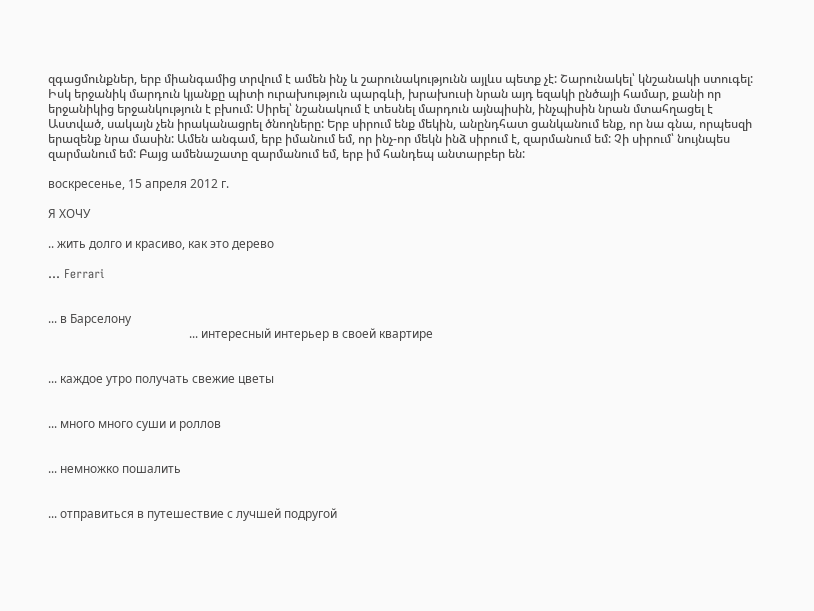զգացմունքներ, երբ միանգամից տրվում է ամեն ինչ և շարունակությունն այլևս պետք չէ: Շարունակել՝ կնշանակի ստուգել: Իսկ երջանիկ մարդուն կյանքը պիտի ուրախություն պարգևի, խրախուսի նրան այդ եզակի ընծայի համար, քանի որ երջանիկից երջանկություն է բխում: Սիրել՝ նշանակում է տեսնել մարդուն այնպիսին, ինչպիսին նրան մտահղացել է Աստված, սակայն չեն իրականացրել ծնողները: Երբ սիրում ենք մեկին, անընդհատ ցանկանում ենք, որ նա գնա, որպեսզի երազենք նրա մասին: Ամեն անգամ, երբ իմանում եմ, որ ինչ-որ մեկն ինձ սիրում է, զարմանում եմ: Չի սիրում՝ նույնպես զարմանում եմ: Բայց ամենաշատը զարմանում եմ, երբ իմ հանդեպ անտարբեր են:

воскресенье, 15 апреля 2012 г.

Я ХОЧУ

.. жить долго и красиво, как это дерево

... Ferrari


... в Барселону
                                               ... интересный интерьер в своей квартире


... каждое утро получать свежие цветы


... много много суши и роллов


... немножко пошалить


... отправиться в путешествие с лучшей подругой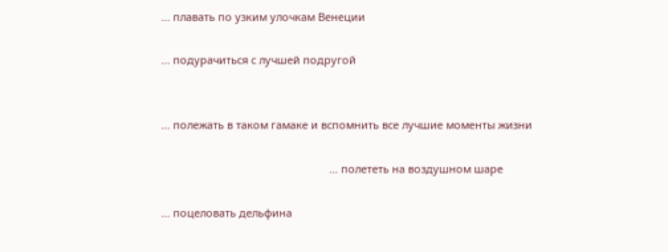... плавать по узким улочкам Венеции

... подурачиться с лучшей подругой


... полежать в таком гамаке и вспомнить все лучшие моменты жизни

                                                        ... полететь на воздушном шаре

... поцеловать дельфина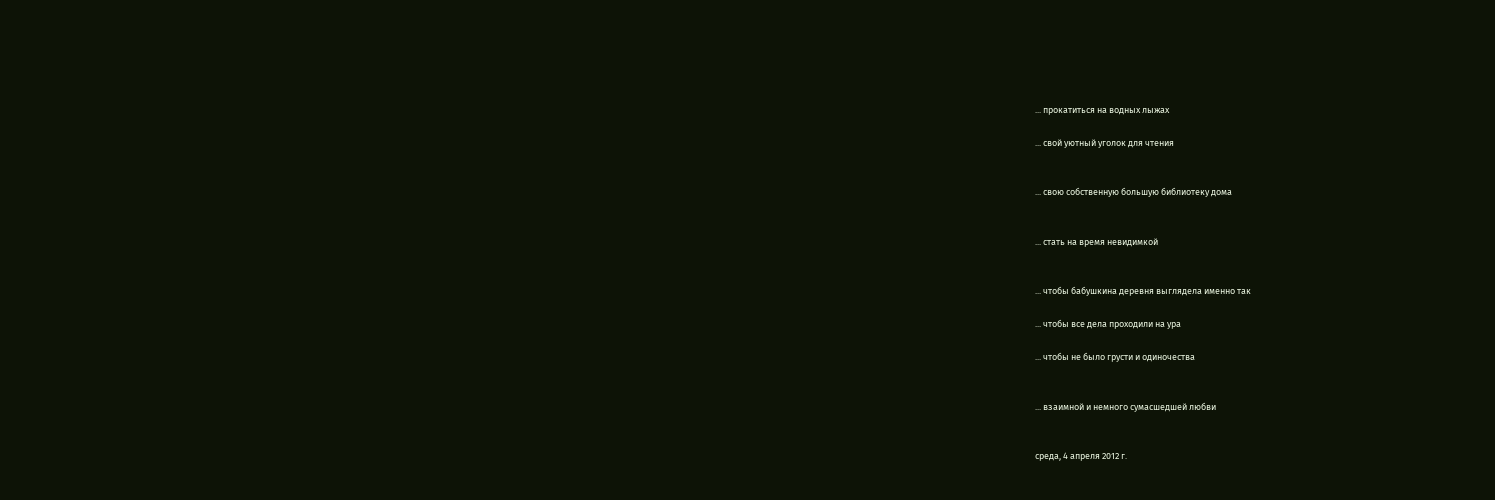... прокатиться на водных лыжах

... свой уютный уголок для чтения


... свою собственную большую библиотеку дома


... стать на время невидимкой


... чтобы бабушкина деревня выглядела именно так

... чтобы все дела проходили на ура

... чтобы не было грусти и одиночества


... взаимной и немного сумасшедшей любви


среда, 4 апреля 2012 г.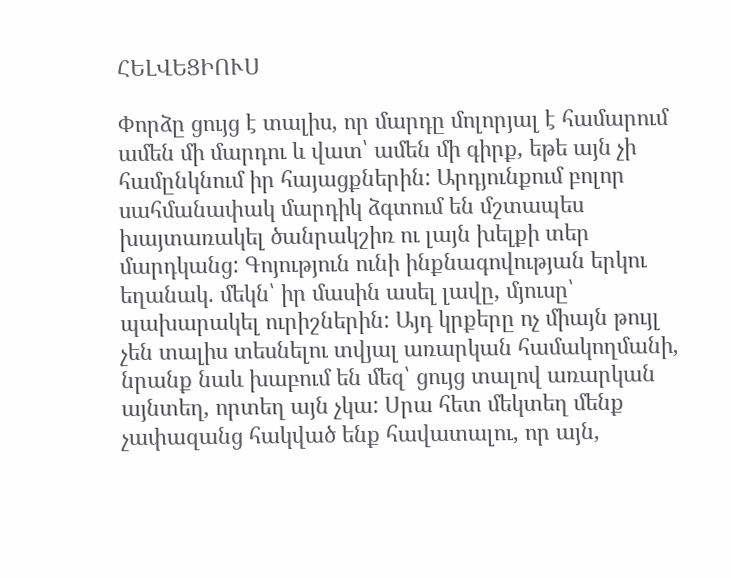ՀԵԼՎԵՑԻՈՒՍ

Փորձը ցույց է տալիս, որ մարդը մոլորյալ է համարում ամեն մի մարդու և վատ՝ ամեն մի գիրք, եթե այն չի համընկնում իր հայացքներին: Արդյունքում բոլոր սահմանափակ մարդիկ ձգտում են մշտապես խայտառակել ծանրակշիռ ու լայն խելքի տեր մարդկանց: Գոյություն ունի ինքնագովության երկու եղանակ. մեկն՝ իր մասին ասել լավը, մյուսը՝ պախարակել ուրիշներին: Այդ կրքերը ոչ միայն թույլ չեն տալիս տեսնելու տվյալ առարկան համակողմանի, նրանք նաև խաբում են մեզ՝ ցույց տալով առարկան այնտեղ, որտեղ այն չկա: Սրա հետ մեկտեղ մենք չափազանց հակված ենք հավատալու, որ այն,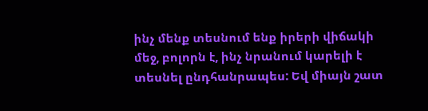ինչ մենք տեսնում ենք իրերի վիճակի մեջ, բոլորն է, ինչ նրանում կարելի է տեսնել ընդհանրապես: Եվ միայն շատ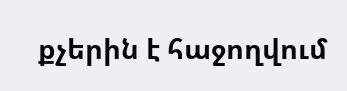քչերին է հաջողվում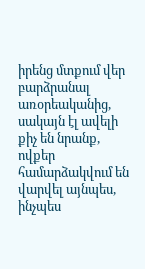իրենց մտքում վեր բարձրանալ առօրեականից, սակայն էլ ավելի քիչ են նրանք, ովքեր համարձակվում են վարվել այնպես, ինչպես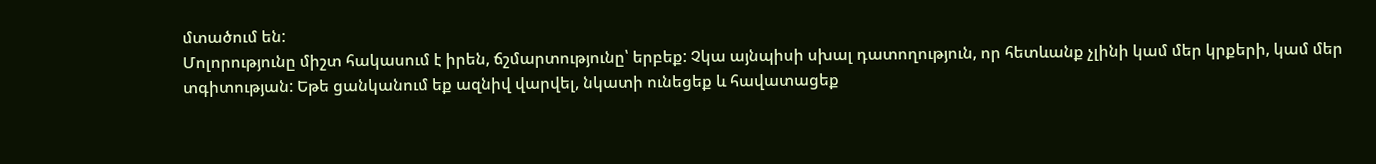մտածում են:
Մոլորությունը միշտ հակասում է իրեն, ճշմարտությունը՝ երբեք: Չկա այնպիսի սխալ դատողություն, որ հետևանք չլինի կամ մեր կրքերի, կամ մեր տգիտության: Եթե ցանկանում եք ազնիվ վարվել, նկատի ունեցեք և հավատացեք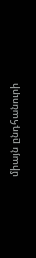միայն ընդհանուրի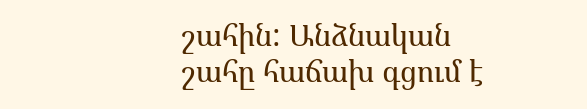շահին: Անձնական շահը հաճախ գցում է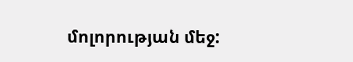մոլորության մեջ: